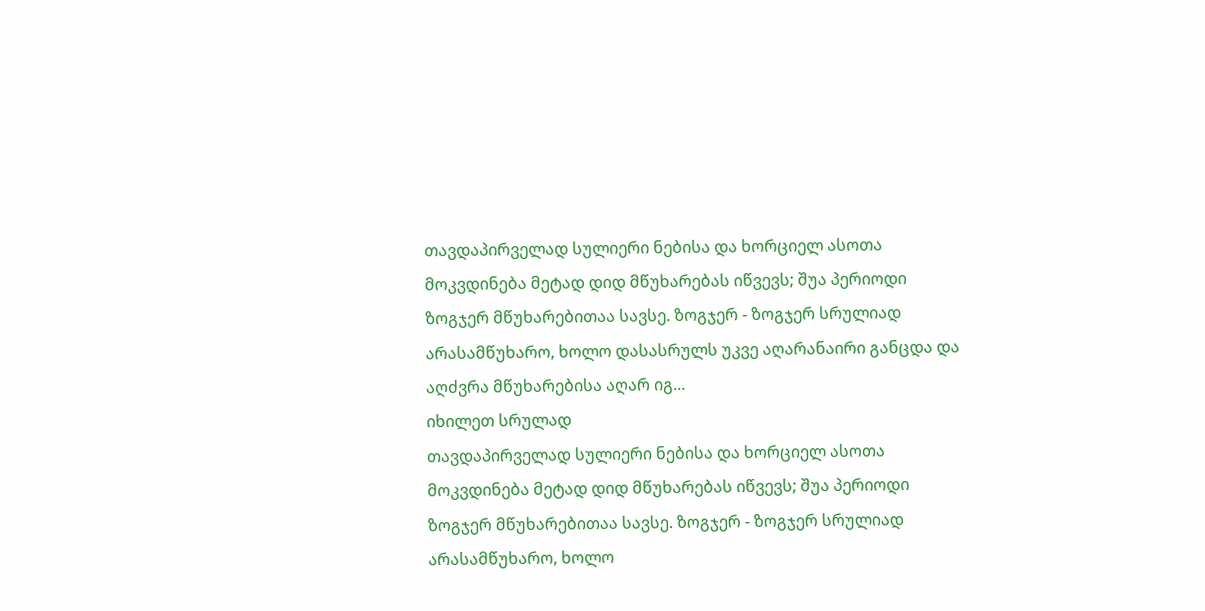თავდაპირველად სულიერი ნებისა და ხორციელ ასოთა მოკვდინება მეტად დიდ მწუხარებას იწვევს; შუა პერიოდი ზოგჯერ მწუხარებითაა სავსე. ზოგჯერ - ზოგჯერ სრულიად არასამწუხარო, ხოლო დასასრულს უკვე აღარანაირი განცდა და აღძვრა მწუხარებისა აღარ იგ...
იხილეთ სრულად
თავდაპირველად სულიერი ნებისა და ხორციელ ასოთა მოკვდინება მეტად დიდ მწუხარებას იწვევს; შუა პერიოდი ზოგჯერ მწუხარებითაა სავსე. ზოგჯერ - ზოგჯერ სრულიად არასამწუხარო, ხოლო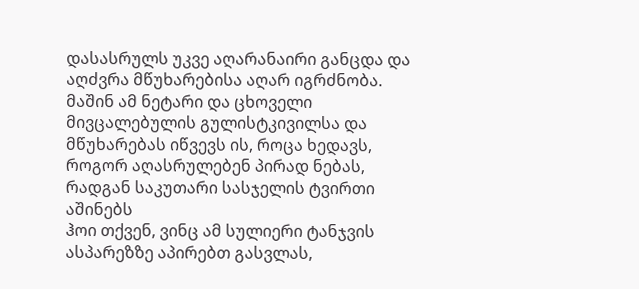დასასრულს უკვე აღარანაირი განცდა და აღძვრა მწუხარებისა აღარ იგრძნობა. მაშინ ამ ნეტარი და ცხოველი მივცალებულის გულისტკივილსა და მწუხარებას იწვევს ის, როცა ხედავს, როგორ აღასრულებენ პირად ნებას, რადგან საკუთარი სასჯელის ტვირთი აშინებს
ჰოი თქვენ, ვინც ამ სულიერი ტანჯვის ასპარეზზე აპირებთ გასვლას,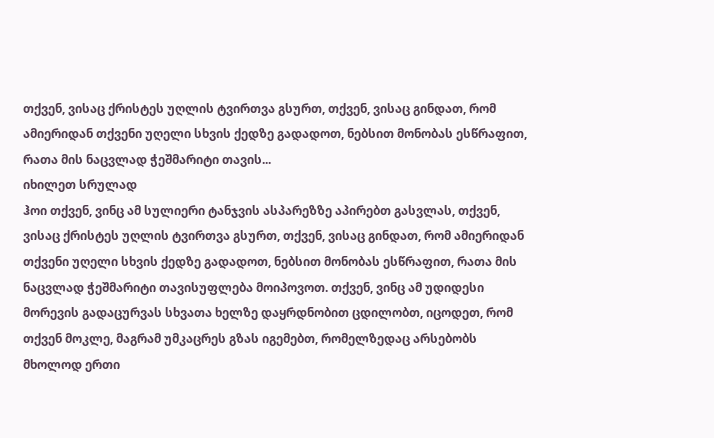თქვენ, ვისაც ქრისტეს უღლის ტვირთვა გსურთ, თქვენ, ვისაც გინდათ, რომ ამიერიდან თქვენი უღელი სხვის ქედზე გადადოთ, ნებსით მონობას ესწრაფით, რათა მის ნაცვლად ჭეშმარიტი თავის...
იხილეთ სრულად
ჰოი თქვენ, ვინც ამ სულიერი ტანჯვის ასპარეზზე აპირებთ გასვლას, თქვენ, ვისაც ქრისტეს უღლის ტვირთვა გსურთ, თქვენ, ვისაც გინდათ, რომ ამიერიდან თქვენი უღელი სხვის ქედზე გადადოთ, ნებსით მონობას ესწრაფით, რათა მის ნაცვლად ჭეშმარიტი თავისუფლება მოიპოვოთ. თქვენ, ვინც ამ უდიდესი მორევის გადაცურვას სხვათა ხელზე დაყრდნობით ცდილობთ, იცოდეთ, რომ თქვენ მოკლე, მაგრამ უმკაცრეს გზას იგემებთ, რომელზედაც არსებობს მხოლოდ ერთი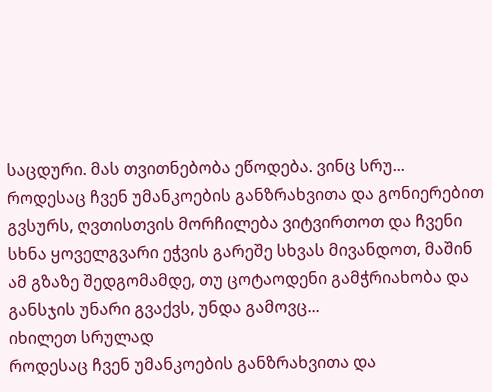საცდური. მას თვითნებობა ეწოდება. ვინც სრუ...
როდესაც ჩვენ უმანკოების განზრახვითა და გონიერებით გვსურს, ღვთისთვის მორჩილება ვიტვირთოთ და ჩვენი სხნა ყოველგვარი ეჭვის გარეშე სხვას მივანდოთ, მაშინ ამ გზაზე შედგომამდე, თუ ცოტაოდენი გამჭრიახობა და განსჯის უნარი გვაქვს, უნდა გამოვც...
იხილეთ სრულად
როდესაც ჩვენ უმანკოების განზრახვითა და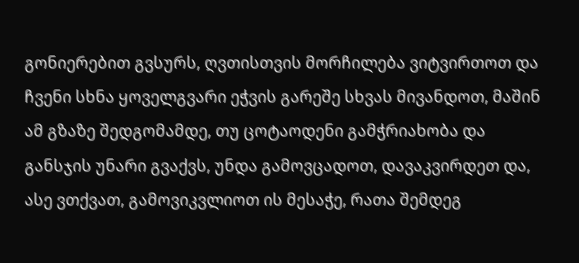გონიერებით გვსურს, ღვთისთვის მორჩილება ვიტვირთოთ და ჩვენი სხნა ყოველგვარი ეჭვის გარეშე სხვას მივანდოთ, მაშინ ამ გზაზე შედგომამდე, თუ ცოტაოდენი გამჭრიახობა და განსჯის უნარი გვაქვს, უნდა გამოვცადოთ, დავაკვირდეთ და, ასე ვთქვათ, გამოვიკვლიოთ ის მესაჭე, რათა შემდეგ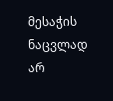მესაჭის ნაცვლად არ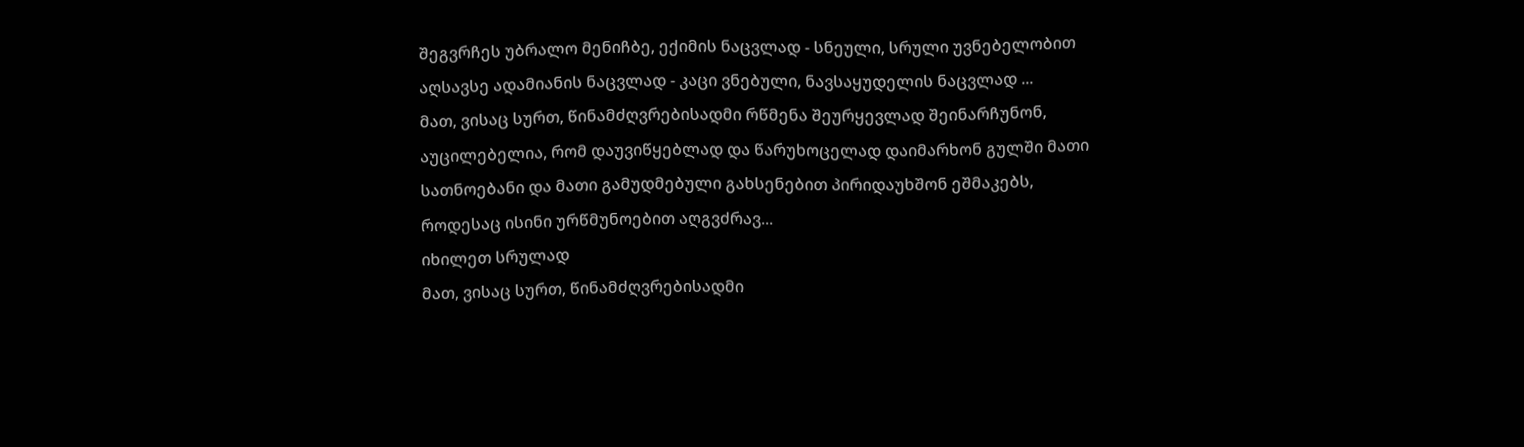შეგვრჩეს უბრალო მენიჩბე, ექიმის ნაცვლად - სნეული, სრული უვნებელობით აღსავსე ადამიანის ნაცვლად - კაცი ვნებული, ნავსაყუდელის ნაცვლად ...
მათ, ვისაც სურთ, წინამძღვრებისადმი რწმენა შეურყევლად შეინარჩუნონ, აუცილებელია, რომ დაუვიწყებლად და წარუხოცელად დაიმარხონ გულში მათი სათნოებანი და მათი გამუდმებული გახსენებით პირიდაუხშონ ეშმაკებს, როდესაც ისინი ურწმუნოებით აღგვძრავ...
იხილეთ სრულად
მათ, ვისაც სურთ, წინამძღვრებისადმი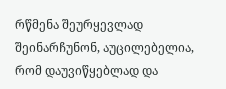რწმენა შეურყევლად შეინარჩუნონ, აუცილებელია, რომ დაუვიწყებლად და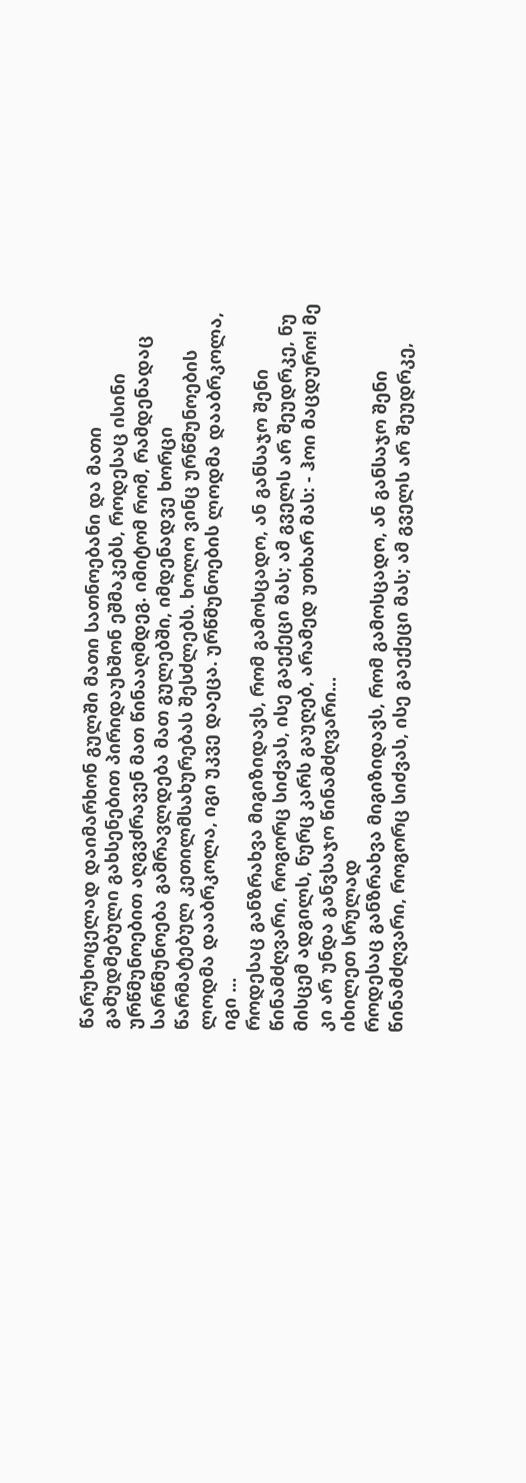წარუხოცელად დაიმარხონ გულში მათი სათნოებანი და მათი გამუდმებული გახსენებით პირიდაუხშონ ეშმაკებს, როდესაც ისინი ურწმუნოებით აღგვძრავენ მათ წინააღმდეგ. იმიტომ რომ, რამდენადაც სარწმუნოება გამრავლდება მათ გულებში, იმდენადვე ხორცი წარმატებულ კეთილმსახურებას შესძლებს. ხოლო ვინც ურწმუნოების ლოდმა დააბრკოლა, იგი უკვე დაეცა. ურწმუნოების ლოდმა დააბრკოლა, იგი ...
როდესაც განზრახვა მიგიზიდავს, რომ გამოსცადო, ან განსაჯო შენი წინამძღვარი, როგორც სიძვას, ისე გაექეცი მას; ამ გველს არ შეუდრკე, ნუ მისცემ ადგილს, ნურც კარს გაუღებ, არამედ უთხარ მას: - ჰოი მაცდურო! მე კი არ უნდა განვსაჯო წინამძღვარი...
იხილეთ სრულად
როდესაც განზრახვა მიგიზიდავს, რომ გამოსცადო, ან განსაჯო შენი წინამძღვარი, როგორც სიძვას, ისე გაექეცი მას; ამ გველს არ შეუდრკე,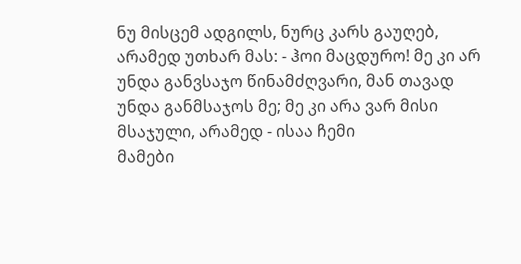ნუ მისცემ ადგილს, ნურც კარს გაუღებ, არამედ უთხარ მას: - ჰოი მაცდურო! მე კი არ უნდა განვსაჯო წინამძღვარი, მან თავად უნდა განმსაჯოს მე; მე კი არა ვარ მისი მსაჯული, არამედ - ისაა ჩემი
მამები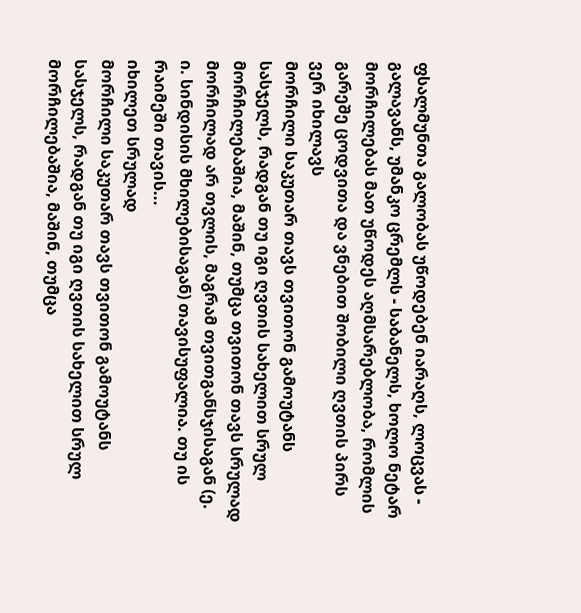ფსალმუნთა გალობას უწოდებენ იარაღს, ლოცვას - გალავანს, უმანკო ცრემლს - საბანელს, ხოლო ნეტარ მორჩილებას მათ უწოდეს აღმსარებლობა, რომლის გარეშე ცოდვითა და ვნებით შობილი ღვთის პირს ვერ იხილავს
მორჩილი საკუთარ თავს თვითონ გამოუტანს სასჯელს, რადგან თუ იგი ღვთის სახელით სრულ მორჩილებაშია, მაშინ, თუმცა თვითონ თავს სრულად მორჩილად არ თვლის, მაგრამ თვითგანსჯისაგან (ე. ი. სინდისის მხილებისაგან) თავისუფალია. თუ ის რაიმეში თავის...
იხილეთ სრულად
მორჩილი საკუთარ თავს თვითონ გამოუტანს სასჯელს, რადგან თუ იგი ღვთის სახელით სრულ მორჩილებაშია, მაშინ, თუმცა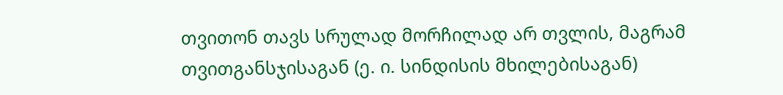თვითონ თავს სრულად მორჩილად არ თვლის, მაგრამ თვითგანსჯისაგან (ე. ი. სინდისის მხილებისაგან)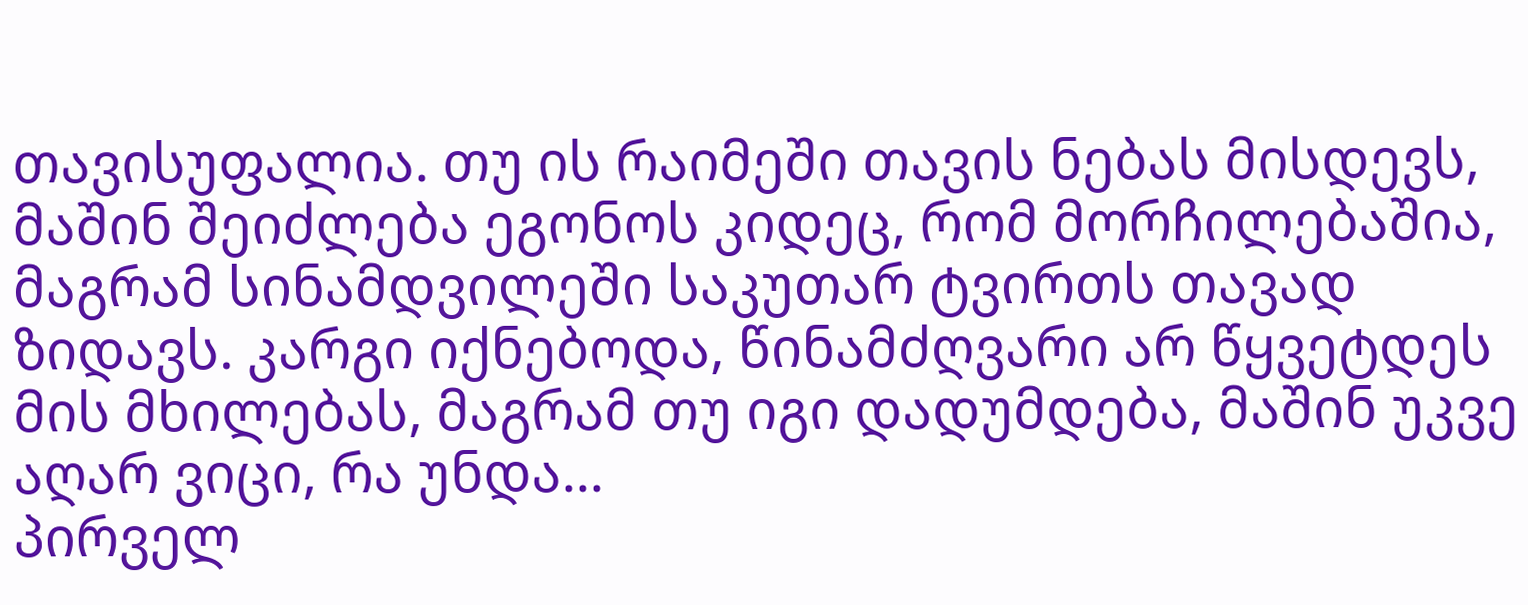თავისუფალია. თუ ის რაიმეში თავის ნებას მისდევს, მაშინ შეიძლება ეგონოს კიდეც, რომ მორჩილებაშია, მაგრამ სინამდვილეში საკუთარ ტვირთს თავად ზიდავს. კარგი იქნებოდა, წინამძღვარი არ წყვეტდეს მის მხილებას, მაგრამ თუ იგი დადუმდება, მაშინ უკვე აღარ ვიცი, რა უნდა...
პირველ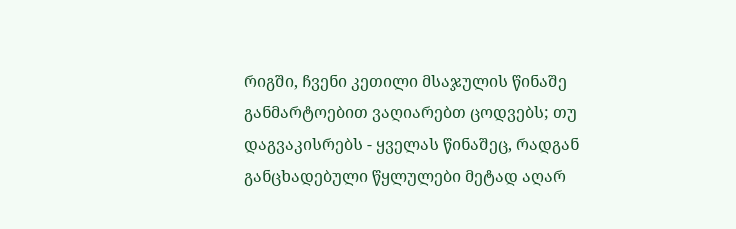რიგში, ჩვენი კეთილი მსაჯულის წინაშე განმარტოებით ვაღიარებთ ცოდვებს; თუ დაგვაკისრებს - ყველას წინაშეც, რადგან განცხადებული წყლულები მეტად აღარ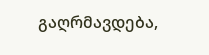გაღრმავდება,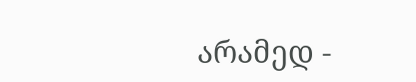არამედ -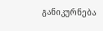განიკურნება